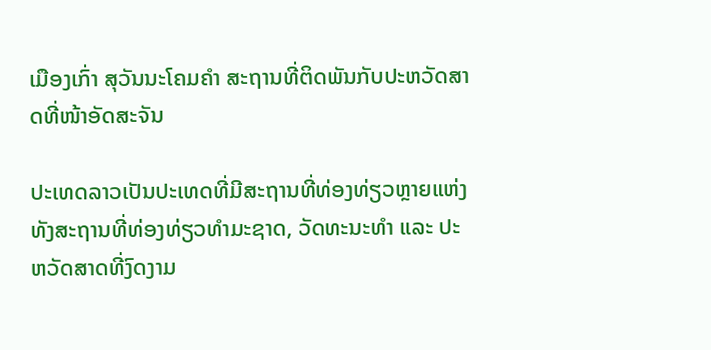ເມືອງເກົ່າ ສຸວັນນະໂຄມຄຳ ສະຖານທີ່ຕິດພັນກັບປະຫວັດສາດທີ່ໜ້າອັດສະຈັນ

ປະເທດລາວເປັນປະເທດທີ່ມີສະຖານທີ່ທ່ອງທ່ຽວຫຼາຍແຫ່ງ ທັງສະຖານທີ່ທ່ອງທ່ຽວທຳມະຊາດ, ວັດທະນະທຳ ແລະ ປະຫວັດສາດທີ່ງົດງາມ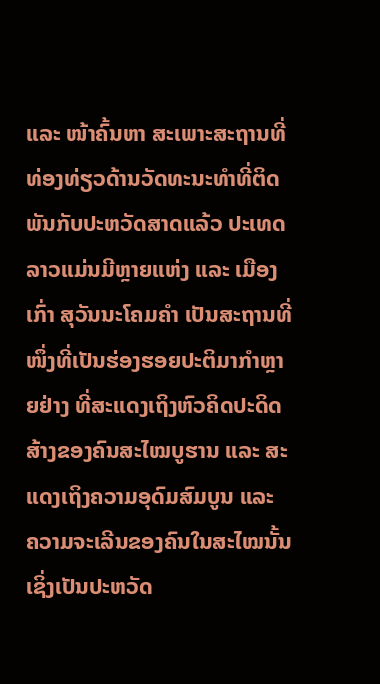ແລະ ໜ້າຄົ້ນຫາ ສະເພາະສະຖານທີ່ທ່ອງທ່ຽວດ້ານວັດທະນະທຳທີ່ຕິດພັນກັບປະຫວັດສາດແລ້ວ ປະເທດລາວແມ່ນມີຫຼາຍແຫ່ງ ແລະ ເມືອງເກົ່າ ສຸວັນນະໂຄມຄໍາ ເປັນສະຖານທີ່ໜຶ່ງທີ່ເປັນຮ່ອງຮອຍປະຕິມາກຳຫຼາຍຢ່າງ ທີ່ສະແດງເຖິງຫົວຄິດປະດິດສ້າງຂອງຄົນສະໄໝບູຮານ ແລະ ສະແດງເຖິງຄວາມອຸດົມສົມບູນ ແລະ ຄວາມຈະເລີນຂອງຄົນໃນສະໄໝນັ້ນ ເຊິ່ງເປັນປະຫວັດ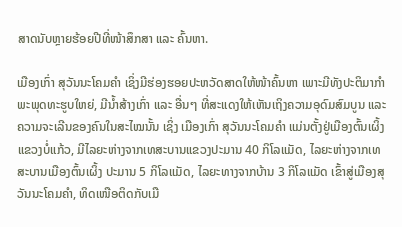ສາດນັບຫຼາຍຮ້ອຍປີທີ່ໜ້າສຶກສາ ແລະ ຄົ້ນຫາ.

ເມືອງເກົ່າ ສຸວັນນະໂຄມຄຳ ເຊິ່ງມີຮ່ອງຮອຍປະຫວັດສາດໃຫ້ໜ້າຄົ້ນຫາ ເພາະມີທັງປະຕິມາກຳພະພຸດທະຮູບໃຫຍ່, ມີນໍ້າສ້າງເກົ່າ ແລະ ອື່ນໆ ທີ່ສະແດງໃຫ້ເຫັນເຖິງຄວາມອຸດົມສົມບູນ ແລະ ຄວາມຈະເລີນຂອງຄົນໃນສະໄໝນັ້ນ ເຊິ່ງ ເມືອງເກົ່າ ສຸວັນນະໂຄມຄຳ ແມ່ນຕັ້ງຢູ່ເມືອງຕົ້ນເຜິ້ງ ແຂວງບໍ່ແກ້ວ, ມີໄລຍະຫ່າງຈາກເທສະບານແຂວງປະມານ 40 ກິໂລແມັດ, ໄລຍະຫ່າງຈາກເທສະບານເມືອງຕົ້ນເຜິ້ງ ປະມານ 5 ກິໂລແມັດ, ໄລຍະທາງຈາກບ້ານ 3 ກິໂລແມັດ ເຂົ້າສູ່ເມືອງສຸວັນນະໂຄມຄຳ, ທິດເໜືອຕິດກັບເມື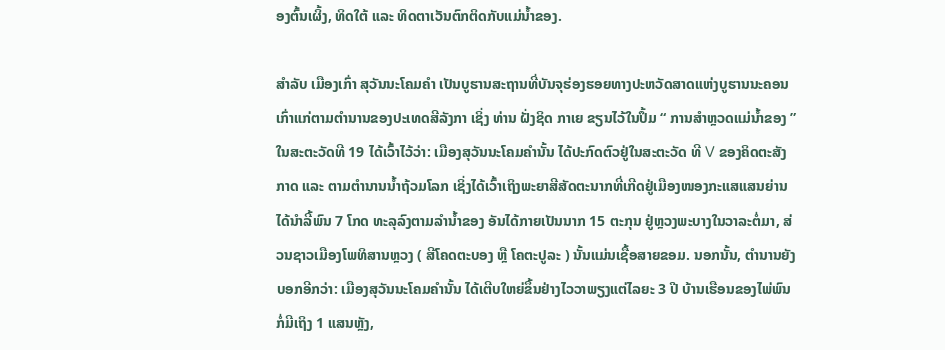ອງຕົ້ນເຜິ້ງ, ທິດໃຕ້ ແລະ ທິດຕາເວັນຕົກຕິດກັບແມ່ນ້ຳຂອງ.

ສຳລັບ ເມືອງເກົ່າ ສຸວັນນະໂຄມຄຳ ເປັນບູຮານສະຖານທີ່ບັນຈຸຮ່ອງຮອຍທາງປະຫວັດສາດແຫ່ງບູຮານນະຄອນເກົ່າແກ່ຕາມຕຳນານຂອງປະເທດສີລັງກາ ເຊິ່ງ ທ່ານ ຝັ່ງຊິດ ກາເຍ ຂຽນໄວ້ໃນປຶ້ມ “ ການສຳຫຼວດແມ່ນ້ຳຂອງ ” ໃນສະຕະວັດທີ 19 ໄດ້ເວົ້າໄວ້ວ່າ: ເມືອງສຸວັນນະໂຄມຄຳນັ້ນ ໄດ້ປະກົດຕົວຢູ່ໃນສະຕະວັດ ທີ V ຂອງຄິດຕະສັງກາດ ແລະ ຕາມຕຳນານນ້ຳຖ້ວມໂລກ ເຊິ່ງໄດ້ເວົ້າເຖິງພະຍາສີສັດຕະນາກທີ່ເກີດຢູ່ເມືອງໜອງກະແສແສນຍ່ານ ໄດ້ນຳລີ້ພົນ 7 ໂກດ ທະລຸລົງຕາມລຳນ້ຳຂອງ ອັນໄດ້ກາຍເປັນນາກ 15 ຕະກຸນ ຢູ່ຫຼວງພະບາງໃນວາລະຕໍ່ມາ, ສ່ວນຊາວເມືອງໂພທິສານຫຼວງ ( ສີໂຄດຕະບອງ ຫຼື ໂຄຕະປູລະ ) ນັ້ນແມ່ນເຊື້ອສາຍຂອມ. ນອກນັ້ນ, ຕຳນານຍັງບອກອີກວ່າ: ເມືອງສຸວັນນະໂຄມຄຳນັ້ນ ໄດ້ເຕີບໃຫຍ່ຂຶ້ນຢ່າງໄວວາພຽງແຕ່ໄລຍະ 3 ປີ ບ້ານເຮືອນຂອງໄພ່ພົນກໍ່ມີເຖິງ 1 ແສນຫຼັງ,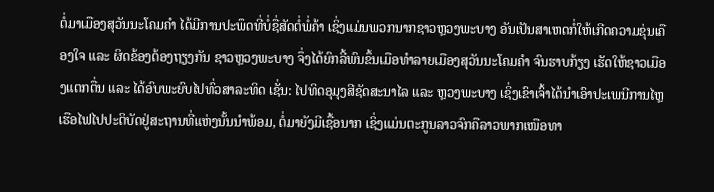ຕໍ່ມາເມືອງສຸວັນນະໂຄມຄຳ ໄດ້ມີການປະພຶດທີ່ບໍ່ຊື່ສັດຕໍ່ພໍ່ຄ້າ ເຊິ່ງແມ່ນພວກນາກຊາວຫຼວງພະບາງ ອັນເປັນສາເຫດກໍ່ໃຫ້ເກີດຄວາມຂຸ່ນເຄືອງໃຈ ແລະ ຜິດຂ້ອງຕ້ອງຖຽງກັນ ຊາວຫຼວງພະບາງ ຈຶ່ງໄດ້ຍົກລີ້ພົນຂຶ້ນເມືອທຳລາຍເມືອງສຸວັນນະໂຄມຄຳ ຈົນຮາບກ້ຽງ ເຮັດໃຫ້ຊາວເມືອງແຕກຕື່ນ ແລະ ໄດ້ອົບພະຍົບໄປທົ່ວສາລະທິດ ເຊັ່ນ: ໄປທິດອຸມຸງສີຊັດສະນາໄລ ແລະ ຫຼວງພະບາງ ເຊິ່ງເຂົາເຈົ້າໄດ້ນຳເອົາປະເພນີການໄຫຼເຮືອໄຟໄປປະຕິບັດຢູ່ສະຖານທີ່ແຫ່ງນັ້ນນຳພ້ອມ, ຕໍ່ມາຍັງມີເຊື້ອນາກ ເຊິ່ງແມ່ນຕະກູນລາວຈົກຄືລາວພາກເໜືອທາ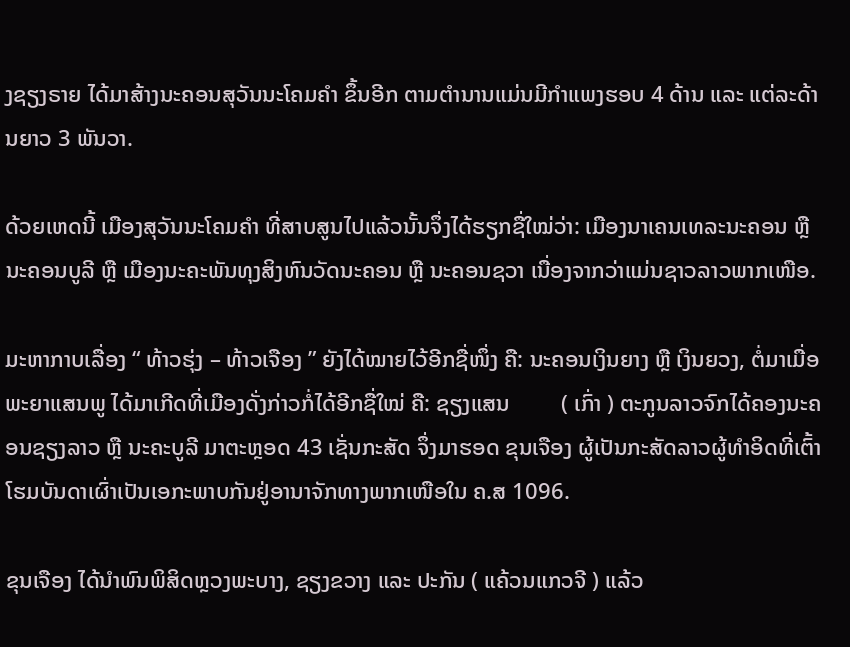ງຊຽງຣາຍ ໄດ້ມາສ້າງນະຄອນສຸວັນນະໂຄມຄຳ ຂຶ້ນອີກ ຕາມຕຳນານແມ່ນມີກຳແພງຮອບ 4 ດ້ານ ແລະ ແຕ່ລະດ້ານຍາວ 3 ພັນວາ.

ດ້ວຍເຫດນີ້ ເມືອງສຸວັນນະໂຄມຄຳ ທີ່ສາບສູນໄປແລ້ວນັ້ນຈຶ່ງໄດ້ຮຽກຊື່ໃໝ່ວ່າ: ເມືອງນາເຄນເທລະນະຄອນ ຫຼື ນະຄອນບູລີ ຫຼື ເມືອງນະຄະພັນທຸງສິງຫົນວັດນະຄອນ ຫຼື ນະຄອນຊວາ ເນື່ອງຈາກວ່າແມ່ນຊາວລາວພາກເໜືອ.

ມະຫາກາບເລື່ອງ “ ທ້າວຮຸ່ງ – ທ້າວເຈືອງ ” ຍັງໄດ້ໝາຍໄວ້ອີກຊື່ໜຶ່ງ ຄື: ນະຄອນເງິນຍາງ ຫຼື ເງິນຍວງ, ຕໍ່ມາເມື່ອພະຍາແສນພູ ໄດ້ມາເກີດທີ່ເມືອງດັ່ງກ່າວກໍ່ໄດ້ອີກຊື່ໃໝ່ ຄື: ຊຽງແສນ         ( ເກົ່າ ) ຕະກູນລາວຈົກໄດ້ຄອງນະຄອນຊຽງລາວ ຫຼື ນະຄະບູລີ ມາຕະຫຼອດ 43 ເຊັ່ນກະສັດ ຈຶ່ງມາຮອດ ຂຸນເຈືອງ ຜູ້ເປັນກະສັດລາວຜູ້ທຳອິດທີ່ເຕົ້າໂຮມບັນດາເຜົ່າເປັນເອກະພາບກັນຢູ່ອານາຈັກທາງພາກເໜືອໃນ ຄ.ສ 1096.

ຂຸນເຈືອງ ໄດ້ນຳພົນພິສິດຫຼວງພະບາງ, ຊຽງຂວາງ ແລະ ປະກັນ ( ແຄ້ວນແກວຈີ ) ແລ້ວ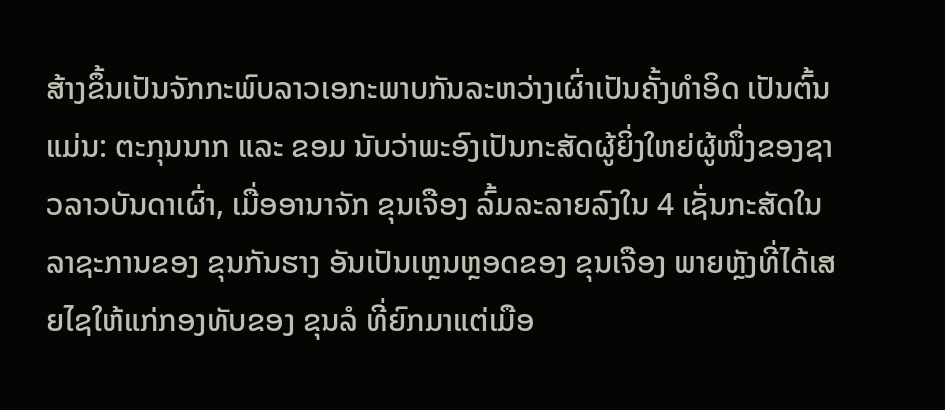ສ້າງຂຶ້ນເປັນຈັກກະພົບລາວເອກະພາບກັນລະຫວ່າງເຜົ່າເປັນຄັ້ງທຳອິດ ເປັນຕົ້ນແມ່ນ: ຕະກຸນນາກ ແລະ ຂອມ ນັບວ່າພະອົງເປັນກະສັດຜູ້ຍິ່ງໃຫຍ່ຜູ້ໜຶ່ງຂອງຊາວລາວບັນດາເຜົ່າ, ເມື່ອອານາຈັກ ຂຸນເຈືອງ ລົ້ມລະລາຍລົງໃນ 4 ເຊັ່ນກະສັດໃນລາຊະການຂອງ ຂຸນກັນຮາງ ອັນເປັນເຫຼນຫຼອດຂອງ ຂຸນເຈືອງ ພາຍຫຼັງທີ່ໄດ້ເສຍໄຊໃຫ້ແກ່ກອງທັບຂອງ ຂຸນລໍ ທີ່ຍົກມາແຕ່ເມືອ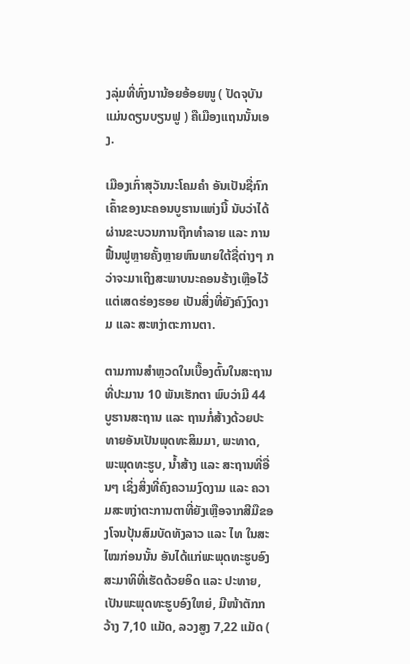ງລຸ່ມທີ່ທົ່ງນານ້ອຍອ້ອຍໜູ ( ປັດຈຸບັນແມ່ນດຽນບຽນຟູ ) ຄືເມືອງແຖນນັ້ນເອງ.

ເມືອງເກົ່າສຸວັນນະໂຄມຄຳ ອັນເປັນຊື່ກົກເຄົ້າຂອງນະຄອນບູຮານແຫ່ງນີ້ ນັບວ່າໄດ້ຜ່ານຂະບວນການຖືກທຳລາຍ ແລະ ການຟື້ນຟູຫຼາຍຄັ້ງຫຼາຍຫົນພາຍໃຕ້ຊື່ຕ່າງໆ ກວ່າຈະມາເຖິງສະພາບນະຄອນຮ້າງເຫຼືອໄວ້ແຕ່ເສດຮ່ອງຮອຍ ເປັນສິ່ງທີ່ຍັງຄົງງົດງາມ ແລະ ສະຫງ່າຕະການຕາ.

ຕາມການສຳຫຼວດໃນເບື້ອງຕົ້ນໃນສະຖານທີ່ປະມານ 10 ພັນເຮັກຕາ ພົບວ່າມີ 44 ບູຮານສະຖານ ແລະ ຖານກໍ່ສ້າງດ້ວຍປະທາຍອັນເປັນພຸດທະສິມມາ, ພະທາດ, ພະພຸດທະຮູບ, ນ້ຳສ້າງ ແລະ ສະຖານທີ່ອື່ນໆ ເຊິ່ງສິ່ງທີ່ຄົງຄວາມງົດງາມ ແລະ ຄວາມສະຫງ່າຕະການຕາທີ່ຍັງເຫຼືອຈາກສີມືຂອງໂຈນປຸ້ນສົມບັດທັງລາວ ແລະ ໄທ ໃນສະໄໝກ່ອນນັ້ນ ອັນໄດ້ແກ່ພະພຸດທະຮູບອົງສະມາທິທີ່ເຮັດດ້ວຍອິດ ແລະ ປະທາຍ, ເປັນພະພຸດທະຮູບອົງໃຫຍ່, ມີໜ້າຕັກກວ້າງ 7,10 ແມັດ, ລວງສູງ 7,22 ແມັດ (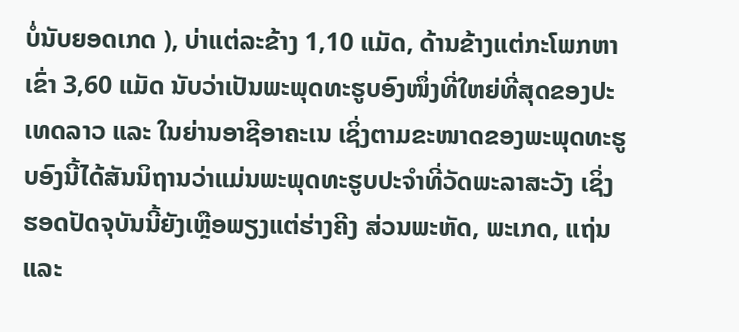ບໍ່ນັບຍອດເກດ ), ບ່າແຕ່ລະຂ້າງ 1,10 ແມັດ, ດ້ານຂ້າງແຕ່ກະໂພກຫາເຂົ່າ 3,60 ແມັດ ນັບວ່າເປັນພະພຸດທະຮູບອົງໜຶ່ງທີ່ໃຫຍ່ທີ່ສຸດຂອງປະເທດລາວ ແລະ ໃນຍ່ານອາຊີອາຄະເນ ເຊິ່ງຕາມຂະໜາດຂອງພະພຸດທະຮູບອົງນີ້ໄດ້ສັນນິຖານວ່າແມ່ນພະພຸດທະຮູບປະຈຳທີ່ວັດພະລາສະວັງ ເຊິ່ງຮອດປັດຈຸບັນນີ້ຍັງເຫຼືອພຽງແຕ່ຮ່າງຄີງ ສ່ວນພະຫັດ, ພະເກດ, ແຖ່ນ ແລະ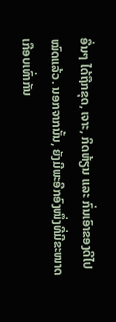ອື່ນໆ ໄດ້ຖືກຂຸດ, ເຈາະ, ກິດຫ້ຽນ ແລະ ກົ່ນເອົາຂອງດີໄປໝົດແລ້ວ. ນອກຈາກນັ້ນ, ຍັງມີພະອີກອົງໜຶ່ງທີ່ມີຂະໜາດເກືອບເທົ່າກັນ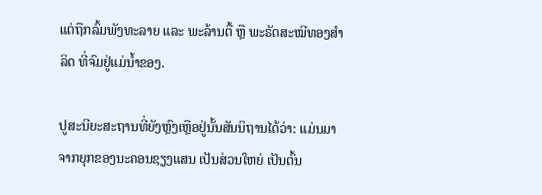ແຕ່ຖືກລົ້ມພັງທະລາຍ ແລະ ພະລ້ານຕື້ ຫຼື ພະຣັດສະໝີທອງສຳລິດ ທີ່ຈົມຢູ່ແມ່ນ້ຳຂອງ.

ປູສະນີຍະສະຖານທີ່ຍັງຫຼົງເຫຼືອຢູ່ນັ້ນສັນນິຖານໄດ້ວ່າ: ແມ່ນມາຈາກຍຸກຂອງນະຄອນຊຽງແສນ ເປັນສ່ວນໃຫຍ່ ເປັນຕົ້ນ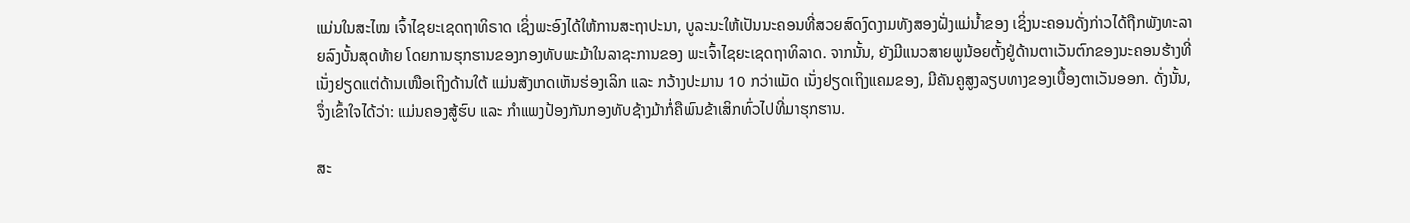ແມ່ນໃນສະໄໝ ເຈົ້າໄຊຍະເຊດຖາທິຣາດ ເຊິ່ງພະອົງໄດ້ໃຫ້ການສະຖາປະນາ, ບູລະນະໃຫ້ເປັນນະຄອນທີ່ສວຍສົດງົດງາມທັງສອງຝັ່ງແມ່ນ້ຳຂອງ ເຊິ່ງນະຄອນດັ່ງກ່າວໄດ້ຖືກພັງທະລາຍລົງບັ້ນສຸດທ້າຍ ໂດຍການຮຸກຮານຂອງກອງທັບພະມ້າໃນລາຊະການຂອງ ພະເຈົ້າໄຊຍະເຊດຖາທິລາດ. ຈາກນັ້ນ, ຍັງມີແນວສາຍພູນ້ອຍຕັ້ງຢູ່ດ້ານຕາເວັນຕົກຂອງນະຄອນຮ້າງທີ່ເນັ່ງຢຽດແຕ່ດ້ານເໜືອເຖິງດ້ານໃຕ້ ແມ່ນສັງເກດເຫັນຮ່ອງເລິກ ແລະ ກວ້າງປະມານ 10 ກວ່າແມັດ ເນັ່ງຢຽດເຖິງແຄມຂອງ, ມີຄັນຄູສູງລຽບທາງຂອງເບື້ອງຕາເວັນອອກ. ດັ່ງນັ້ນ, ຈຶ່ງເຂົ້າໃຈໄດ້ວ່າ: ແມ່ນຄອງສູ້ຮົບ ແລະ ກຳແພງປ້ອງກັນກອງທັບຊ້າງມ້າກໍ່ຄືພົນຂ້າເສິກທົ່ວໄປທີ່ມາຮຸກຮານ.

ສະ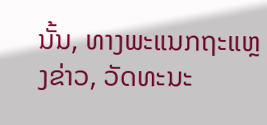ນັ້ນ, ທາງພະແນກຖະແຫຼງຂ່າວ, ວັດທະນະ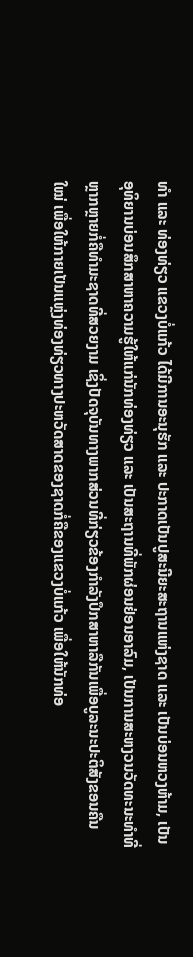ທຳ ແລະ ທ່ອງທ່ຽວ ແຂວງບໍ່ແກ້ວ ໄດ້ມີການອະນຸຮັກ ແລະ ປະກາດເປັນປູສະນີຍະສະຖານແຫ່ງຊາດ ແລະ ເປັນບ່ອນຫວງຫ້າມ, ເປັນອຸທິຍານບ່ອນສຶກສາຫາຄວາມຮູ້ໃຫ້ແກ່ນັກທ່ອງທ່ຽວ ແລະ ເປັນສະຖານທີ່ພັກຜ່ອນຢ່ອນອາລົມ, ເປັນການສະຫງວນວັດທະນະທຳທີ່ຫຼາກຫຼາຍກໍ່ຄືທຳມະຊາດທີ່ສວຍງາມ ເຊິ່ງປັດຈຸບັນທາງພາກສ່ວນທີ່ກ່ຽວຂ້ອງກຳລັງປຶກສາຫາລືກັນເພື່ອບູລະນະປະຕິສັງຂອນຄືນໃໝ່ ເພື່ອໃຫ້ກາຍເປັນແຫຼ່ງທ່ອງທ່ຽວທາງປະຫວັດສາດຂອງຊາດກໍ່ຄືຂອງແຂວງບໍ່ແກ້ວ ເພື່ອໃຫ້ນັກທ່ອ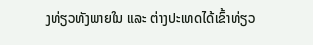ງທ່ຽວທັງພາຍໃນ ແລະ ຕ່າງປະເທດໄດ້ເຂົ້າທ່ຽວ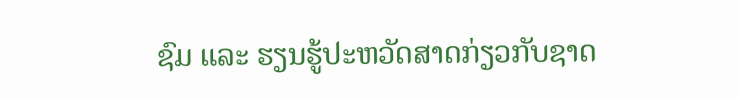ຊົມ ແລະ ຮຽນຮູ້ປະຫວັດສາດກ່ຽວກັບຊາດ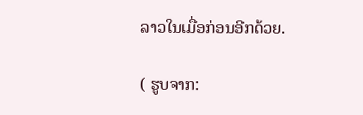ລາວໃນເມື່ອກ່ອນອີກດ້ວຍ.

( ຮູບຈາກ: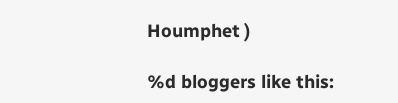Houmphet )

%d bloggers like this: